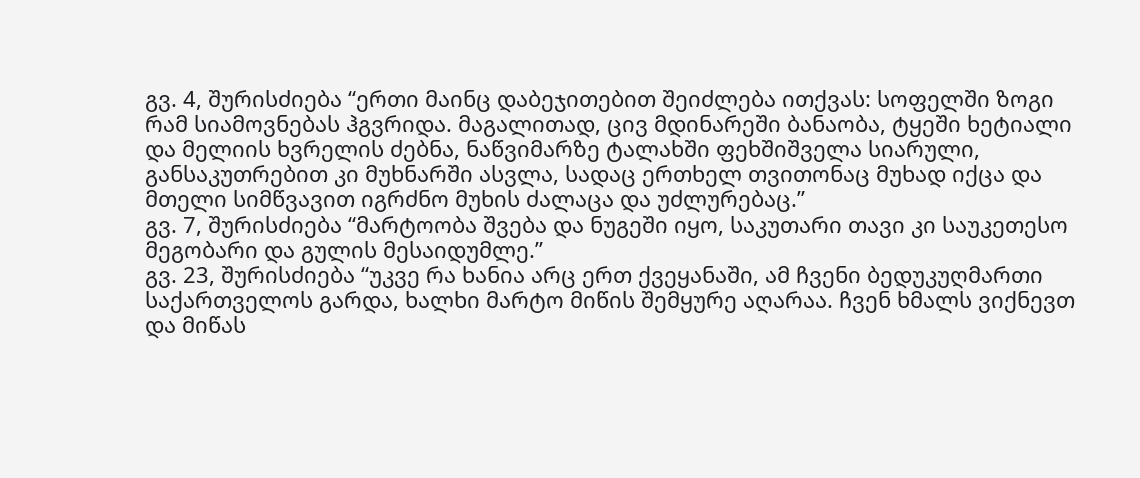გვ. 4, შურისძიება “ერთი მაინც დაბეჯითებით შეიძლება ითქვას: სოფელში ზოგი რამ სიამოვნებას ჰგვრიდა. მაგალითად, ცივ მდინარეში ბანაობა, ტყეში ხეტიალი და მელიის ხვრელის ძებნა, ნაწვიმარზე ტალახში ფეხშიშველა სიარული, განსაკუთრებით კი მუხნარში ასვლა, სადაც ერთხელ თვითონაც მუხად იქცა და მთელი სიმწვავით იგრძნო მუხის ძალაცა და უძლურებაც.”
გვ. 7, შურისძიება “მარტოობა შვება და ნუგეში იყო, საკუთარი თავი კი საუკეთესო მეგობარი და გულის მესაიდუმლე.”
გვ. 23, შურისძიება “უკვე რა ხანია არც ერთ ქვეყანაში, ამ ჩვენი ბედუკუღმართი საქართველოს გარდა, ხალხი მარტო მიწის შემყურე აღარაა. ჩვენ ხმალს ვიქნევთ და მიწას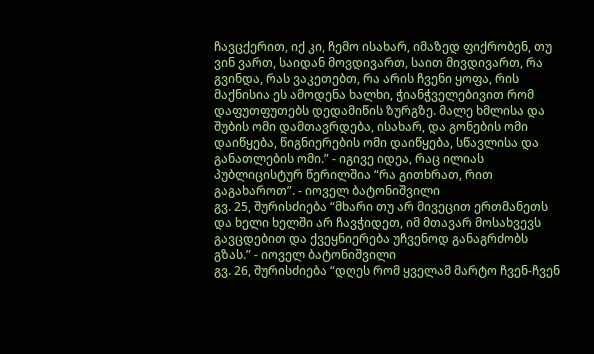ჩავცქერით, იქ კი, ჩემო ისახარ, იმაზედ ფიქრობენ, თუ ვინ ვართ, საიდან მოვდივართ, საით მივდივართ, რა გვინდა, რას ვაკეთებთ, რა არის ჩვენი ყოფა, რის მაქნისია ეს ამოდენა ხალხი, ჭიანჭველებივით რომ დაფუთფუთებს დედამიწის ზურგზე. მალე ხმლისა და შუბის ომი დამთავრდება, ისახარ, და გონების ომი დაიწყება, წიგნიერების ომი დაიწყება, სწავლისა და განათლების ომი.” - იგივე იდეა, რაც ილიას პუბლიცისტურ წერილშია “რა გითხრათ, რით გაგახაროთ”. - იოველ ბატონიშვილი
გვ. 25, შურისძიება “მხარი თუ არ მივეცით ერთმანეთს და ხელი ხელში არ ჩავჭიდეთ, იმ მთავარ მოსახვევს გავცდებით და ქვეყნიერება უჩვენოდ განაგრძობს გზას.” - იოველ ბატონიშვილი
გვ. 26, შურისძიება “დღეს რომ ყველამ მარტო ჩვენ-ჩვენ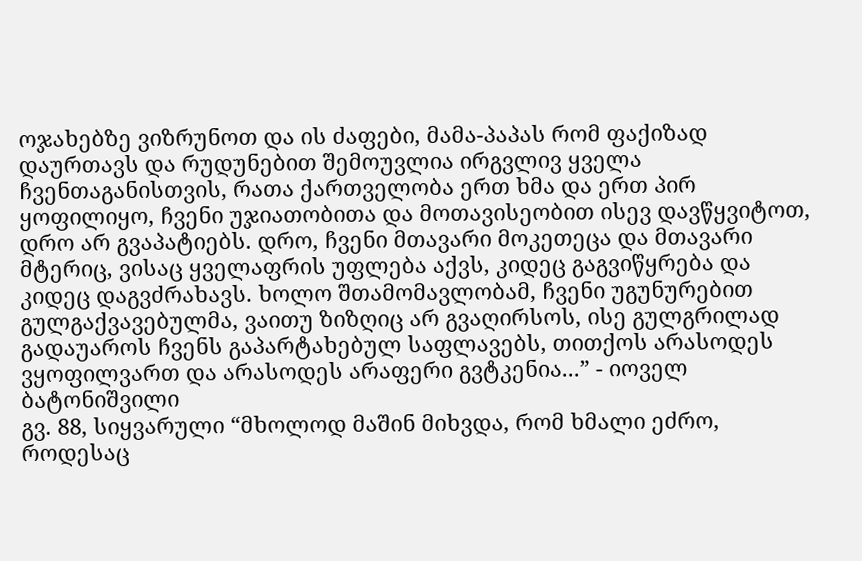ოჯახებზე ვიზრუნოთ და ის ძაფები, მამა-პაპას რომ ფაქიზად დაურთავს და რუდუნებით შემოუვლია ირგვლივ ყველა ჩვენთაგანისთვის, რათა ქართველობა ერთ ხმა და ერთ პირ ყოფილიყო, ჩვენი უჯიათობითა და მოთავისეობით ისევ დავწყვიტოთ, დრო არ გვაპატიებს. დრო, ჩვენი მთავარი მოკეთეცა და მთავარი მტერიც, ვისაც ყველაფრის უფლება აქვს, კიდეც გაგვიწყრება და კიდეც დაგვძრახავს. ხოლო შთამომავლობამ, ჩვენი უგუნურებით გულგაქვავებულმა, ვაითუ ზიზღიც არ გვაღირსოს, ისე გულგრილად გადაუაროს ჩვენს გაპარტახებულ საფლავებს, თითქოს არასოდეს ვყოფილვართ და არასოდეს არაფერი გვტკენია...” - იოველ ბატონიშვილი
გვ. 88, სიყვარული “მხოლოდ მაშინ მიხვდა, რომ ხმალი ეძრო, როდესაც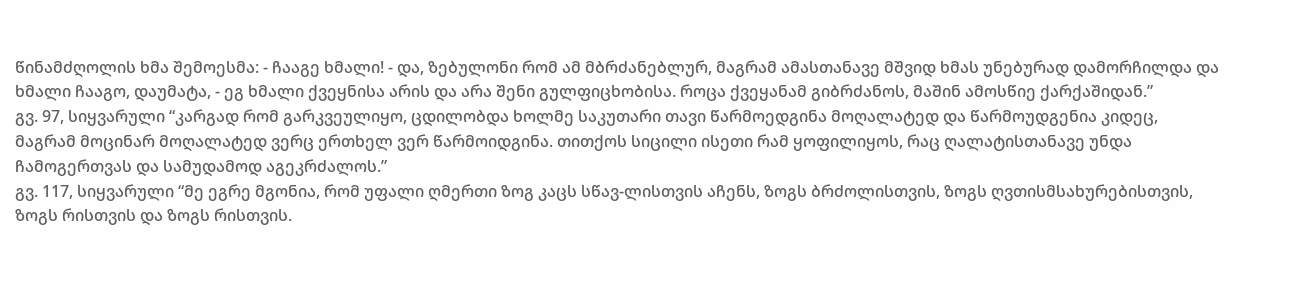წინამძღოლის ხმა შემოესმა: - ჩააგე ხმალი! - და, ზებულონი რომ ამ მბრძანებლურ, მაგრამ ამასთანავე მშვიდ ხმას უნებურად დამორჩილდა და ხმალი ჩააგო, დაუმატა, - ეგ ხმალი ქვეყნისა არის და არა შენი გულფიცხობისა. როცა ქვეყანამ გიბრძანოს, მაშინ ამოსწიე ქარქაშიდან.”
გვ. 97, სიყვარული “კარგად რომ გარკვეულიყო, ცდილობდა ხოლმე საკუთარი თავი წარმოედგინა მოღალატედ და წარმოუდგენია კიდეც, მაგრამ მოცინარ მოღალატედ ვერც ერთხელ ვერ წარმოიდგინა. თითქოს სიცილი ისეთი რამ ყოფილიყოს, რაც ღალატისთანავე უნდა ჩამოგერთვას და სამუდამოდ აგეკრძალოს.”
გვ. 117, სიყვარული “მე ეგრე მგონია, რომ უფალი ღმერთი ზოგ კაცს სწავ-ლისთვის აჩენს, ზოგს ბრძოლისთვის, ზოგს ღვთისმსახურებისთვის, ზოგს რისთვის და ზოგს რისთვის.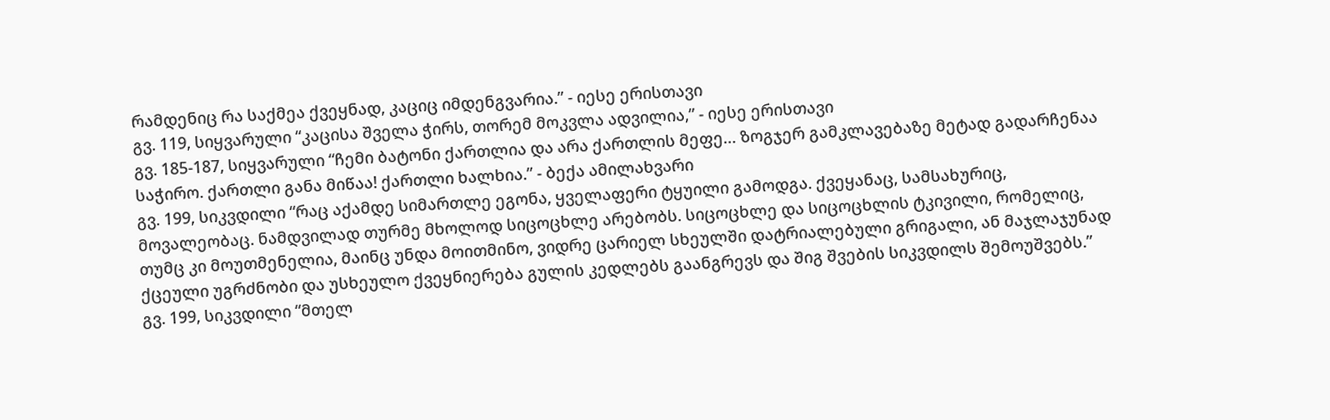რამდენიც რა საქმეა ქვეყნად, კაციც იმდენგვარია.” - იესე ერისთავი
გვ. 119, სიყვარული “კაცისა შველა ჭირს, თორემ მოკვლა ადვილია,” - იესე ერისთავი
გვ. 185-187, სიყვარული “ჩემი ბატონი ქართლია და არა ქართლის მეფე… ზოგჯერ გამკლავებაზე მეტად გადარჩენაა საჭირო. ქართლი განა მიწაა! ქართლი ხალხია.” - ბექა ამილახვარი
გვ. 199, სიკვდილი “რაც აქამდე სიმართლე ეგონა, ყველაფერი ტყუილი გამოდგა. ქვეყანაც, სამსახურიც, მოვალეობაც. ნამდვილად თურმე მხოლოდ სიცოცხლე არებობს. სიცოცხლე და სიცოცხლის ტკივილი, რომელიც, თუმც კი მოუთმენელია, მაინც უნდა მოითმინო, ვიდრე ცარიელ სხეულში დატრიალებული გრიგალი, ან მაჯლაჯუნად ქცეული უგრძნობი და უსხეულო ქვეყნიერება გულის კედლებს გაანგრევს და შიგ შვების სიკვდილს შემოუშვებს.”
გვ. 199, სიკვდილი “მთელ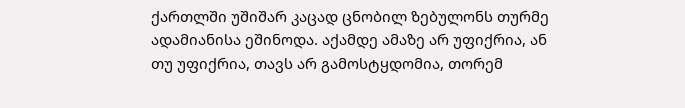ქართლში უშიშარ კაცად ცნობილ ზებულონს თურმე ადამიანისა ეშინოდა. აქამდე ამაზე არ უფიქრია, ან თუ უფიქრია, თავს არ გამოსტყდომია, თორემ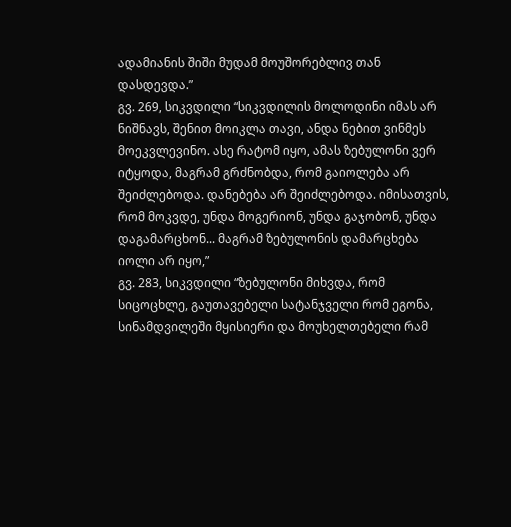ადამიანის შიში მუდამ მოუშორებლივ თან დასდევდა.”
გვ. 269, სიკვდილი “სიკვდილის მოლოდინი იმას არ ნიშნავს, შენით მოიკლა თავი, ანდა ნებით ვინმეს მოეკვლევინო. ასე რატომ იყო, ამას ზებულონი ვერ იტყოდა, მაგრამ გრძნობდა, რომ გაიოლება არ შეიძლებოდა. დანებება არ შეიძლებოდა. იმისათვის, რომ მოკვდე, უნდა მოგერიონ, უნდა გაჯობონ, უნდა დაგამარცხონ... მაგრამ ზებულონის დამარცხება იოლი არ იყო,”
გვ. 283, სიკვდილი “ზებულონი მიხვდა, რომ სიცოცხლე, გაუთავებელი სატანჯველი რომ ეგონა, სინამდვილეში მყისიერი და მოუხელთებელი რამ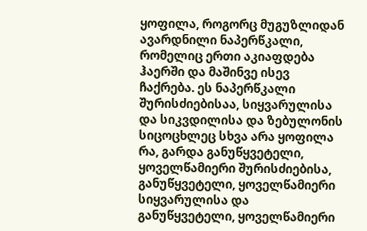ყოფილა, როგორც მუგუზლიდან ავარდნილი ნაპერწკალი, რომელიც ერთი აკიაფდება ჰაერში და მაშინვე ისევ ჩაქრება. ეს ნაპერწკალი შურისძიებისაა, სიყვარულისა და სიკვდილისა და ზებულონის სიცოცხლეც სხვა არა ყოფილა რა, გარდა განუწყვეტელი, ყოველწამიერი შურისძიებისა, განუწყვეტელი, ყოველწამიერი სიყვარულისა და განუწყვეტელი, ყოველწამიერი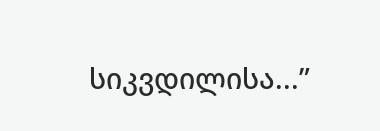სიკვდილისა...”